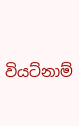වියට්නාම්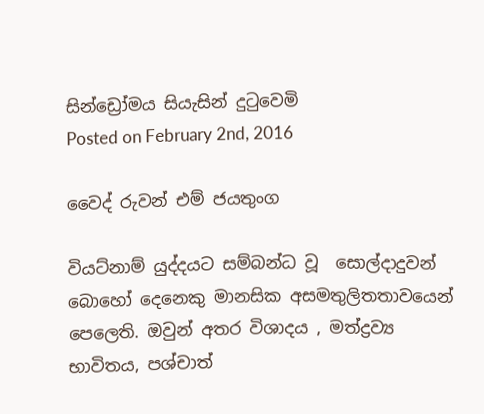සින්ඩ්‍රෝමය සියැසින් දුටුවෙමි
Posted on February 2nd, 2016

වෛද් රුවන් එම් ජයතුංග

වියට්නාම් යුද්දයට සම්බන්ධ වූ  සොල්දාදුවන් බොහෝ දෙනෙකු මානසික අසමතුලිතතාවයෙන් පෙලෙති. ඔවුන් අතර විශාදය , මත්ද්‍රව්‍ය භාවිතය, පශ්චාත්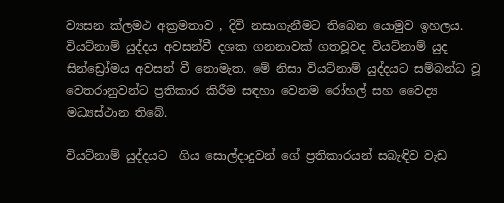ව්‍යසන ක්ලමථ අක්‍රමතාව , දිවි නසාගැනීමට තිබෙන යොමුව ඉහලය. වියට්නාම් යුද්දය අවසන්වී දශක ගනනාවක් ගතවූවද වියට්නාම් යුද සින්ඩ්‍රෝමය අවසන් වී නොමැත. මේ නිසා වියට්නාම් යුද්දයට සම්බන්ධ වූ වෙතරානුවන්ට ප්‍රතිකාර කිරීම සඳහා වෙනම රෝහල් සහ වෛද්‍ය මධ්‍යස්ථාන තිබේ.

වියට්නාම් යුද්දයට  ගිය සොල්දාදුවන් ගේ ප්‍රතිකාරයන් සබැඳිව වැඩ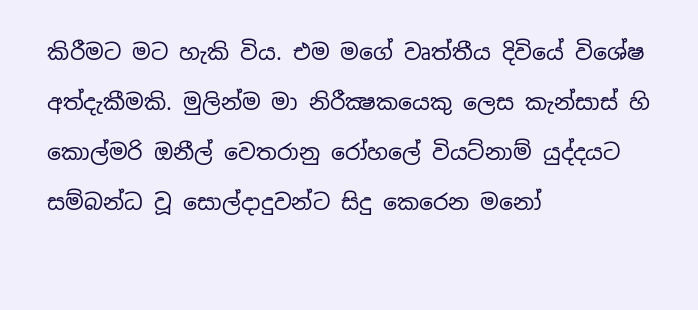කිරීමට මට හැකි විය. එම මගේ වෘත්තීය දිවියේ විශේෂ අත්දැකීමකි. මුලින්ම මා නිරීක්‍ෂකයෙකු ලෙස කැන්සාස් හි කොල්මරි ඔනීල් වෙතරානු රෝහලේ වියට්නාම් යුද්දයට සම්බන්ධ වූ සොල්දාදුවන්ට සිදු කෙරෙන මනෝ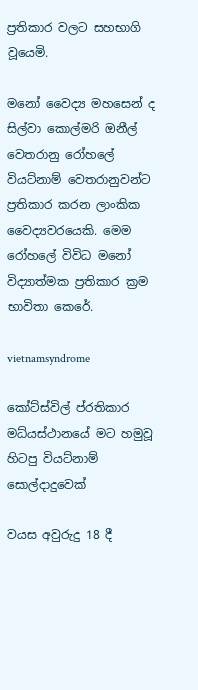ප්‍රතිකාර වලට සහභාගි වූයෙමි.

මනෝ වෛද්‍ය මහසෙන් ද සිල්වා කොල්මරි ඔනීල් වෙතරානු රෝහලේ වියට්නාම් වෙතරානුවන්ට ප්‍රතිකාර කරන ලාංකික  වෛද්‍යවරයෙකි. මෙම රෝහලේ විවිධ මනෝ විද්‍යාත්මක ප්‍රතිකාර ක්‍රම භාවිතා කෙරේ.

vietnamsyndrome

කෝට්ස්විල් ප්රතිකාර මධ්යස්ථානයේ මට හමුවූ හිටපු වියට්නාම් සොල්දාදුවෙක්

වයස අවුරුදු 18 දී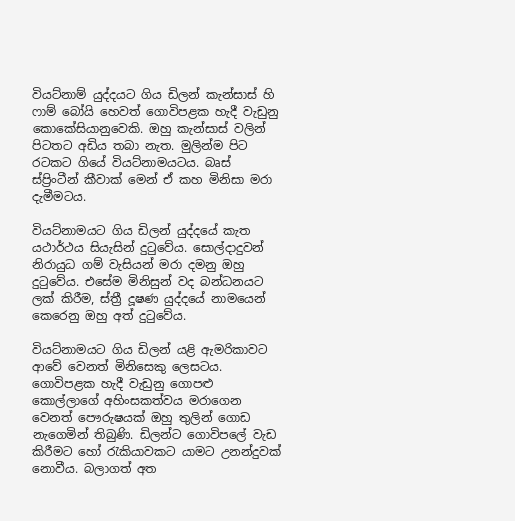වියට්නාම් යුද්දයට ගිය ඩිලන් කැන්සාස් හි ෆාම් බෝයි හෙවත් ගොවිපළක හැදී වැඩුනු කොකේසියානුවෙකි. ඔහු කැන්සාස් වලින් පිටතට අඩිය තබා නැත. මුලින්ම පිට රටකට ගියේ වියට්නාමයටය. බෘස් ස්ප්‍රිංටීන් කීවාක් මෙන් ඒ කහ මිනිසා මරා දැමීමටය.

වියට්නාමයට ගිය ඩිලන් යුද්දයේ කැත යථාර්ථය සියැසින් දුටුවේය. සොල්දාදුවන් නිරායුධ ගම් වැසියන් මරා දමනු ඔහු දුටුවේය. එසේම මිනිසුන් වද බන්ධනයට ලක් කිරීම, ස්ත්‍රී දූෂණ යුද්දයේ නාමයෙන් කෙරෙනු ඔහු අත් දුටුවේය.

වියට්නාමයට ගිය ඩිලන් යළි ඇමරිකාවට ආවේ වෙනත් මිනිසෙකු ලෙසටය.  ගොවිපළක හැදී වැඩුනු ගොපළු කොල්ලාගේ අහිංසකත්වය මරාගෙන වෙනත් පෞරුෂයක් ඔහු තුලින් ගොඩ නැගෙමින් තිබුණි. ඩිලන්ට ගොවිපලේ වැඩ කිරීමට හෝ රැකියාවකට යාමට උනන්දුවක් නොවීය. බලාගත් අත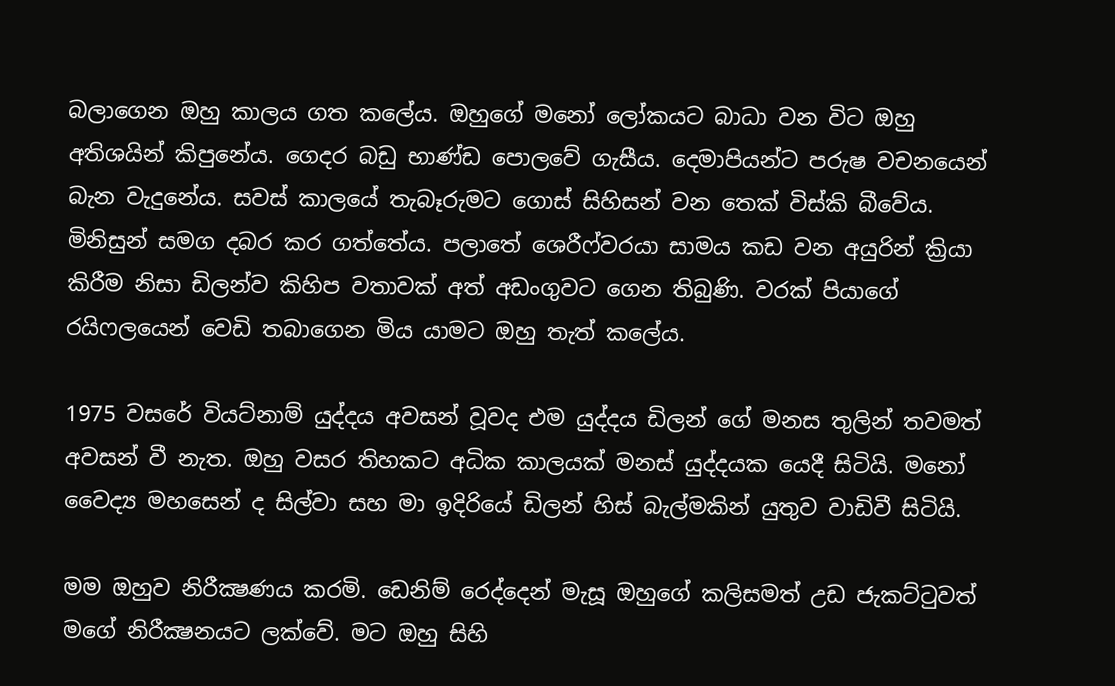බලාගෙන ඔහු කාලය ගත කලේය. ඔහුගේ මනෝ ලෝකයට බාධා වන විට ඔහු අතිශයින් කිපුනේය. ගෙදර බඩු භාණ්ඩ පොලවේ ගැසීය. දෙමාපියන්ට පරුෂ වචනයෙන් බැන වැදුනේය. සවස් කාලයේ තැබෑරුමට ගොස් සිහිසන් වන තෙක් විස්කි බීවේය. මිනිසුන් සමග දබර කර ගත්තේය. පලාතේ ශෙරීෆ්වරයා සාමය කඩ වන අයුරින් ක්‍රියා කිරීම නිසා ඩිලන්ව කිහිප වතාවක් අත් අඩංගුවට ගෙන තිබුණි. වරක් පියාගේ රයිෆලයෙන් වෙඩි තබාගෙන මිය යාමට ඔහු තැත් කලේය.

1975 වසරේ වියට්නාම් යුද්දය අවසන් වූවද එම යුද්දය ඩිලන් ගේ මනස තුලින් තවමත් අවසන් වී නැත. ඔහු වසර තිහකට අධික කාලයක් මනස් යුද්දයක යෙදී සිටියි. මනෝ වෛද්‍ය මහසෙන් ද සිල්වා සහ මා ඉදිරියේ ඩිලන් හිස් බැල්මකින් යුතුව වාඩිවී සිටියි.

මම ඔහුව නිරීක්‍ෂණය කරමි. ඩෙනිම් රෙද්දෙන් මැසූ ඔහුගේ කලිසමත් උඩ ජැකට්ටුවත් මගේ නිරීක්‍ෂනයට ලක්වේ. මට ඔහු සිහි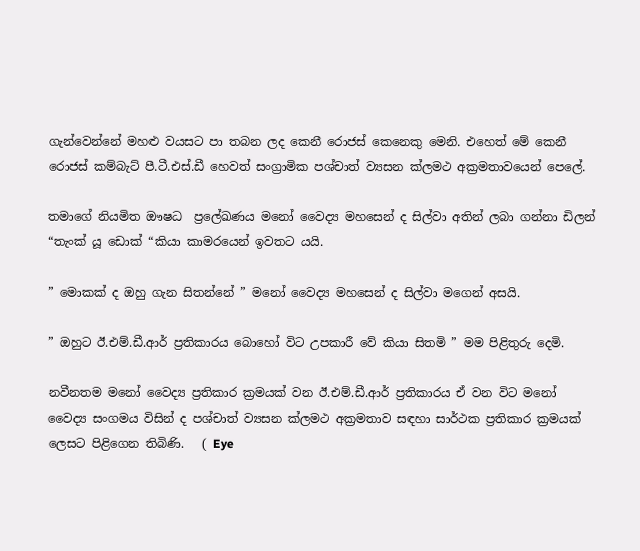ගැන්වෙන්නේ මහළු වයසට පා තබන ලද කෙනී රොජස් කෙනෙකු මෙනි. එහෙත් මේ කෙනී රොජස් කම්බැට් පී.ටී.එස්.ඩී හෙවත් සංග්‍රාමික පශ්චාත් ව්‍යසන ක්ලමථ අක්‍රමතාවයෙන් පෙලේ.

තමාගේ නියමිත ඖෂධ  ප්‍රලේඛණය මනෝ වෛද්‍ය මහසෙන් ද සිල්වා අතින් ලබා ගන්නා ඩිලන් “තැංක්‍ යූ ඩොක් “කියා කාමරයෙන් ඉවතට යයි.

” මොකක් ද ඔහු ගැන සිතන්නේ ” මනෝ වෛද්‍ය මහසෙන් ද සිල්වා මගෙන් අසයි.

” ඔහුට ඊ.එම්.ඩී.ආර් ප්‍රතිකාරය බොහෝ විට උපකාරී වේ කියා සිතමි ” මම පිළිතුරු දෙමි.

නවීනතම මනෝ වෛද්‍ය ප්‍රතිකාර ක්‍රමයක් වන ඊ.එම්.ඩී.ආර් ප්‍රතිකාරය ඒ වන විට මනෝ වෛද්‍ය සංගමය විසින් ද පශ්චාත් ව්‍යසන ක්ලමථ අක්‍රමතාව සඳහා සාර්ථක ප්‍රතිකාර ක්‍රමයක් ලෙසට පිළිගෙන තිබිණි.   ( Eye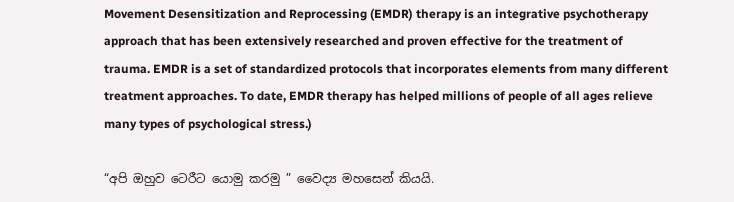Movement Desensitization and Reprocessing (EMDR) therapy is an integrative psychotherapy approach that has been extensively researched and proven effective for the treatment of trauma. EMDR is a set of standardized protocols that incorporates elements from many different treatment approaches. To date, EMDR therapy has helped millions of people of all ages relieve many types of psychological stress.)

“අපි ඔහුව ටෙරීට යොමු කරමු ” වෛද්‍ය මහසෙන් කියයි.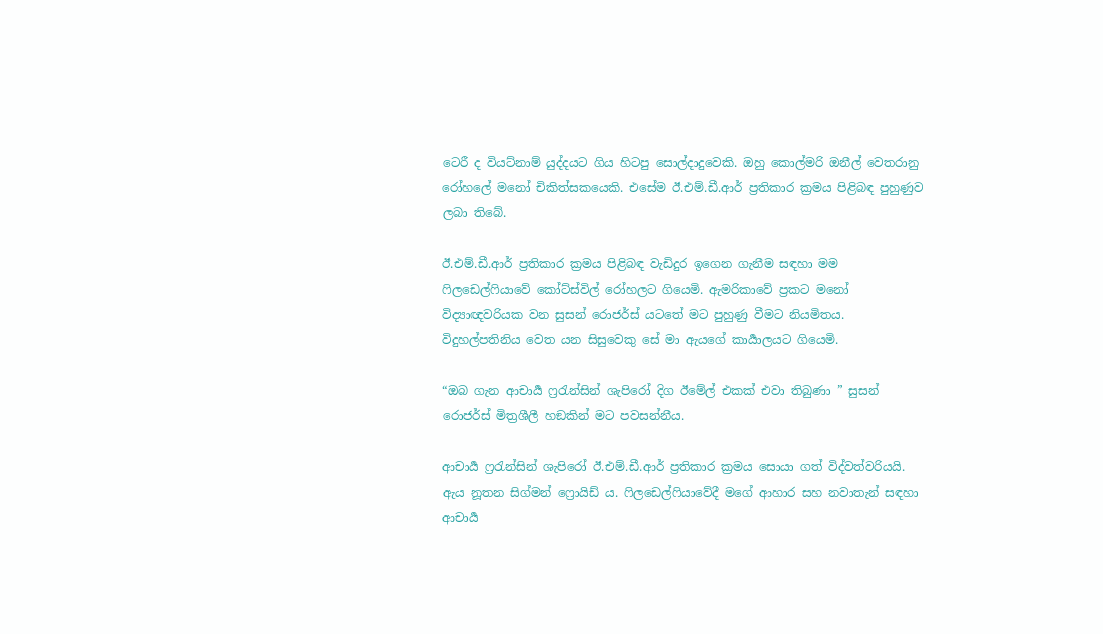ටෙරී ද වියට්නාම් යුද්දයට ගිය හිටපු සොල්දාදුවෙකි. ඔහු කොල්මරි ඔනීල් වෙතරානු රෝහලේ මනෝ චිකිත්සකයෙකි. එසේම ඊ.එම්.ඩී.ආර් ප්‍රතිකාර ක්‍රමය පිළිබඳ පුහුණුව ලබා තිබේ.

ඊ.එම්.ඩී.ආර් ප්‍රතිකාර ක්‍රමය පිළිබඳ වැඩිදුර ඉගෙන ගැනීම සඳහා මම ෆිලඩෙල්ෆියාවේ කෝට්ස්විල් රෝහලට ගියෙමි. ඇමරිකාවේ ප්‍රකට මනෝ විද්‍යාඥවරියක වන සුසන් රොජර්ස් යටතේ මට පුහුණු වීමට නියමිතය. විදුහල්පතිනිය වෙත යන සිසුවෙකු සේ මා ඇයගේ කාර්‍යාලයට ගියෙමි.

“ඔබ ගැන ආචාර්‍ය ෆ්‍රරැන්සින් ශැපිරෝ දිග ඊමේල් එකක් එවා තිබුණා ” සුසන් රොජර්ස් මිත්‍රශීලී හඞකින් මට පවසන්නීය.

ආචාර්‍ය ෆ්‍රරැන්සින් ශැපිරෝ ඊ.එම්.ඩී.ආර් ප්‍රතිකාර ක්‍රමය සොයා ගත් විද්වත්වරියයි. ඇය නූතන සිග්මන් ෆ්‍රොයිඩ්‍ ය. ෆිලඩෙල්ෆියාවේදී මගේ ආහාර සහ නවාතැන් සඳහා ආචාර්‍ය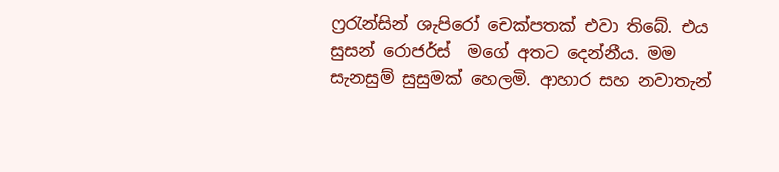ෆ්‍රරැන්සින් ශැපිරෝ චෙක්පතක් එවා තිබේ. එය සුසන් රොජර්ස්  මගේ අතට දෙන්නීය. මම සැනසුම් සුසුමක් හෙලමි. ආහාර සහ නවාතැන්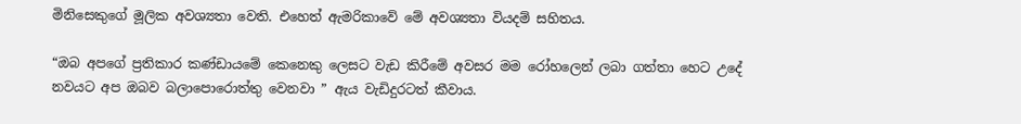මිනිසෙකුගේ මූලික අවශ්‍යතා වෙති. එහෙත් ඇමරිකාවේ මේ අවශ්‍යතා වියදම් සහිතය.

“ඔබ අපගේ ප්‍රතිකාර කණ්ඩායමේ කෙනෙකු ලෙසට වැඩ කිරීමේ අවසර මම රෝහලෙන් ලබා ගත්තා හෙට උදේ නවයට අප ඔබව බලාපොරොත්තු වෙනවා ” ඇය වැඩිදුරටත් කීවාය.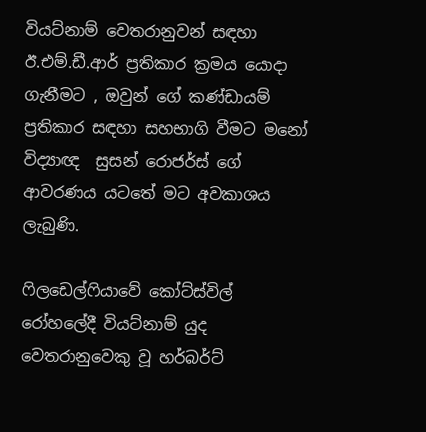වියට්නාම් වෙතරානුවන් සඳහා  ඊ.එම්.ඩී.ආර් ප්‍රතිකාර ක්‍රමය යොදා ගැනීමට , ඔවුන් ගේ කණ්ඩායම් ප්‍රතිකාර සඳහා සහභාගි වීමට මනෝ විද්‍යාඥ  සුසන් රොජර්ස් ගේ ආවරණය යටතේ මට අවකාශය ලැබුණි.

ෆිලඩෙල්ෆියාවේ කෝට්ස්විල් රෝහලේදී වියට්නාම් යුද වෙතරානුවෙකු වූ හර්බර්ට්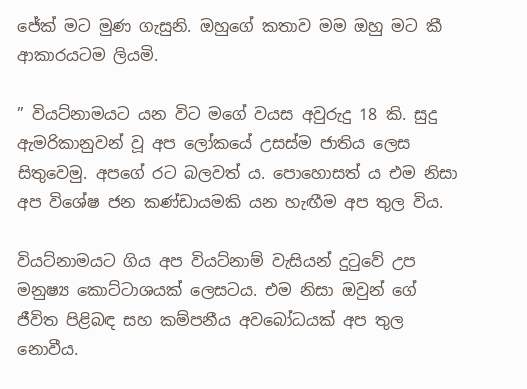ජේක් මට මුණ ගැසුනි. ඔහුගේ කතාව මම ඔහු මට කී ආකාරයටම ලියමි.

” වියට්නාමයට යන විට මගේ වයස අවුරුදු 18 කි. සුදු ඇමරිකානුවන් වූ අප ලෝකයේ උසස්ම ජාතිය ලෙස සිතුවෙමු. අපගේ රට බලවත් ය. පොහොසත් ය එම නිසා අප විශේෂ ජන කණ්ඩායමකි යන හැඟීම අප තුල විය.

වියට්නාමයට ගිය අප වියට්නාම් වැසියන් දුටුවේ උප මනුෂ්‍ය කොට්ටාශයක් ලෙසටය. එම නිසා ඔවුන් ගේ ජීවිත පිළිබඳ සහ කම්පනීය අවබෝධයක් අප තුල නොවීය.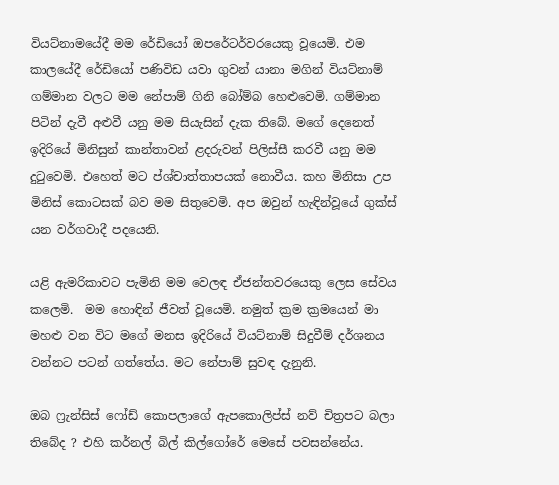වියට්නාමයේදී මම රේඩියෝ ඔපරේටර්වරයෙකු වූයෙමි. එම කාලයේදී රේඩියෝ පණිවිඩ යවා ගුවන් යානා මගින් වියට්නාම් ගම්මාන වලට මම නේපාම් ගිනි බෝම්බ හෙළුවෙමි. ගම්මාන පිටින් දැවී අළුවී යනු මම සියැසින් දැක තිබේ. මගේ දෙනෙත් ඉදිරියේ මිනිසුන් කාන්තාවන් ළදරුවන් පිලිස්සී කරවී යනු මම දුටුවෙමි. එහෙත් මට ප්ශ්චාත්තාපයක් නොවීය. කහ මිනිසා උප මිනිස් කොටසක් බව මම සිතුවෙමි. අප ඔවුන් හැඳින්වූයේ ගුක්ස් යන වර්ගවාදී පදයෙනි.

යළි ඇමරිකාවට පැමිනි මම වෙලඳ ඒජන්තවරයෙකු ලෙස සේවය කලෙමි.  මම හොඳින් ජීවත් වූයෙමි. නමුත් ක්‍රම ක්‍රමයෙන් මා මහළු වන විට මගේ මනස ඉදිරියේ වියට්නාම් සිදුවීම් දර්ශනය වන්නට පටන් ගත්තේය. මට නේපාම් සුවඳ දැනුනි.

ඔබ ෆ්‍රැන්සිස් ෆෝඩ් කොපලාගේ ඇපකොලිප්ස් නව් චිත්‍රපට බලා තිබේද ? එහි කර්නල් බිල් කිල්ගෝරේ මෙසේ පවසන්නේය.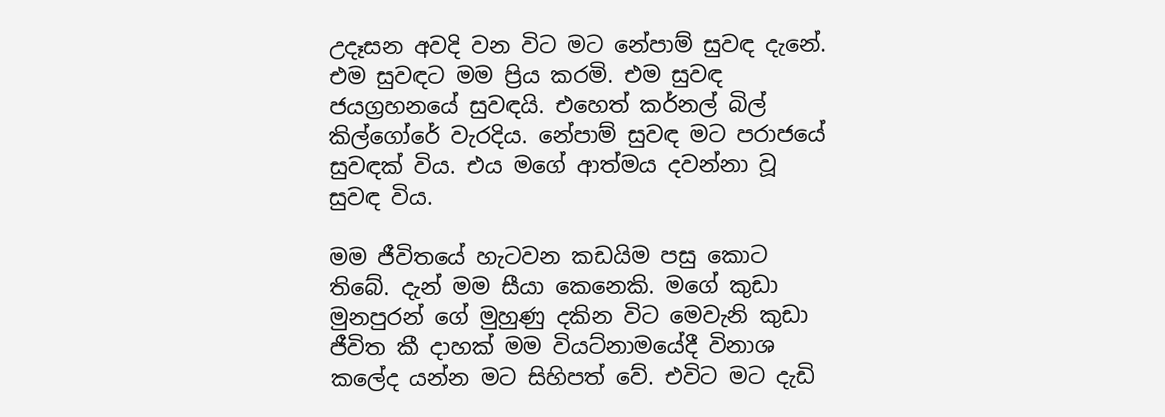උදෑසන අවදි වන විට මට නේපාම් සුවඳ දැනේ. එම සුවඳට මම ප්‍රිය කරමි. එම සුවඳ ජයග්‍රහනයේ සුවඳයි. එහෙත් කර්නල් බිල් කිල්ගෝරේ වැරදිය. නේපාම් සුවඳ මට පරාජයේ සුවඳක් විය. එය මගේ ආත්මය දවන්නා වූ සුවඳ විය.

මම ජීවිතයේ හැටවන කඩයිම පසු කොට තිබේ. දැන් මම සීයා කෙනෙකි. මගේ කුඩා මුනපුරන් ගේ මුහුණු දකින විට මෙවැනි කුඩා ජීවිත කී දාහක් මම වියට්නාමයේදී විනාශ කලේද යන්න මට සිහිපත් වේ. එවිට මට දැඩි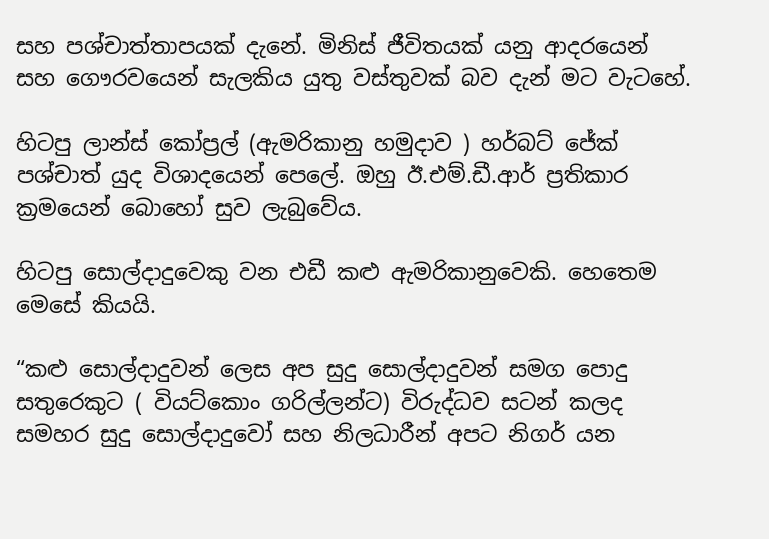සහ පශ්චාත්තාපයක් දැනේ. මිනිස් ජීවිතයක් යනු ආදරයෙන් සහ ගෞරවයෙන් සැලකිය යුතු වස්තුවක් බව දැන් මට වැටහේ.

හිටපු ලාන්ස් කෝප්‍රල් (ඇමරිකානු හමුදාව ) හර්බට් ජේක් පශ්චාත් යුද විශාදයෙන් පෙලේ. ඔහු ඊ.එම්.ඩී.ආර් ප්‍රතිකාර ක්‍රමයෙන් බොහෝ සුව ලැබුවේය.

හිටපු සොල්දාදුවෙකු වන එඩී කළු ඇමරිකානුවෙකි. හෙතෙම මෙසේ කියයි.

“කළු සොල්දාදුවන් ලෙස අප සුදු සොල්දාදුවන් සමග පොදු සතුරෙකුට ( වියට්කොං ගරිල්ලන්ට) විරුද්ධව සටන් කලද සමහර සුදු සොල්දාදුවෝ සහ නිලධාරීන් අපට නිගර් යන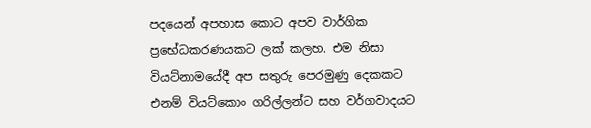පදයෙන් අපහාස කොට අපව වාර්ගික ප්‍රභේධකරණයකට ලක් කලහ. එම නිසා වියට්නාමයේදී අප සතුරු පෙරමුණු දෙකකට එනම් වියට්කොං ගරිල්ලන්ට සහ වර්ගවාදයට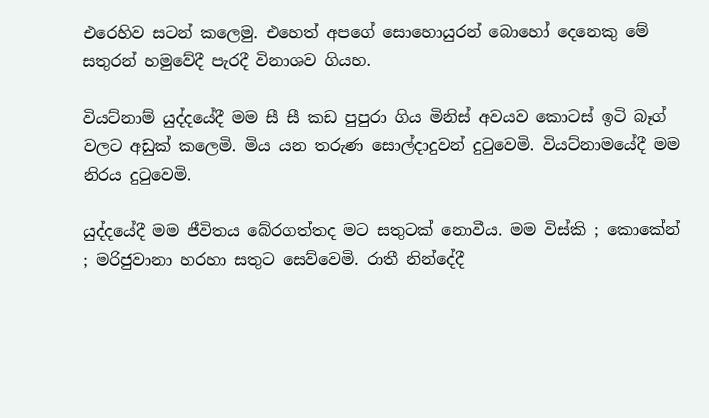එරෙහිව සටන් කලෙමු. එහෙත් අපගේ සොහොයුරන් බොහෝ දෙනෙකු මේ සතුරන් හමුවේදී පැරදී විනාශව ගියහ.

වියට්නාම් යුද්දයේදී මම සී සී කඩ පුපුරා ගිය මිනිස් අවයව කොටස් ඉටි බෑග් වලට අඩුක් කලෙමි. මිය යන තරුණ සොල්දාදුවන් දුටුවෙමි. වියට්නාමයේදී මම නිරය දුටුවෙමි.

යුද්දයේදී මම ජීවිතය බේරගත්තද මට සතුටක් නොවීය. මම විස්කි ; කොකේන් ; මරිජුවානා හරහා සතුට සෙව්වෙමි. රාතී නින්දේදී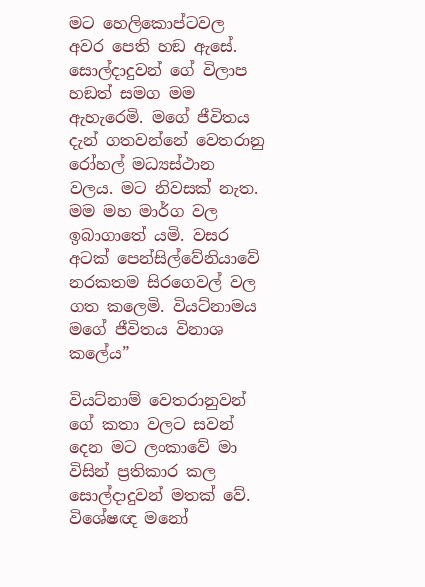මට හෙලිකොප්ටවල අවර පෙති හඞ ඇසේ. සොල්දාදුවන් ගේ විලාප හඞත් සමග මම ඇහැරෙමි. මගේ ජීවිතය දැන් ගතවන්නේ වෙතරානු රෝහල් මධ්‍යස්ථාන වලය. මට නිවසක් නැත. මම මහ මාර්ග වල ඉබාගාතේ යමි. වසර අටක් පෙන්සිල්වේනියාවේ නරකතම සිරගෙවල් වල ගත කලෙමි. වියට්නාමය මගේ ජීවිතය විනාශ කලේය”

වියට්නාම් වෙතරානුවන් ගේ කතා වලට සවන් දෙන මට ලංකාවේ මා විසින් ප්‍රතිකාර කල සොල්දාදුවන් මතක් වේ. විශේෂඥ මනෝ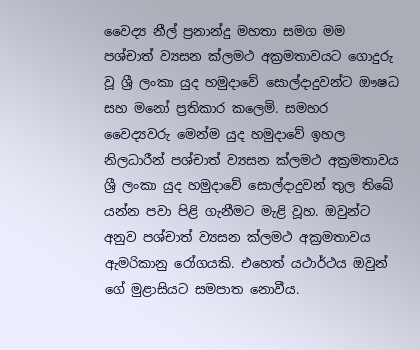වෛද්‍ය නීල් ප්‍රනාන්දු මහතා සමග මම පශ්චාත් ව්‍යසන ක්ලමථ අක්‍රමතාවයට ගොදුරු වූ ශ්‍රී ලංකා යුද හමුදාවේ සොල්දාදුවන්ට ඖෂධ සහ මනෝ ප්‍රතිකාර කලෙමි. සමහර වෛද්‍යවරු මෙන්ම යුද හමුදාවේ ඉහල නිලධාරීන් පශ්චාත් ව්‍යසන ක්ලමථ අක්‍රමතාවය ශ්‍රී ලංකා යුද හමුදාවේ සොල්දාදුවන් තුල තිබේ යන්න පවා පිළි ගැනීමට මැළි වූහ. ඔවුන්ට අනුව පශ්චාත් ව්‍යසන ක්ලමථ අක්‍රමතාවය ඇමරිකානු රෝගයකි. එහෙත් යථාර්ථය ඔවුන් ගේ මුළාසියට සමපාත නොවීය.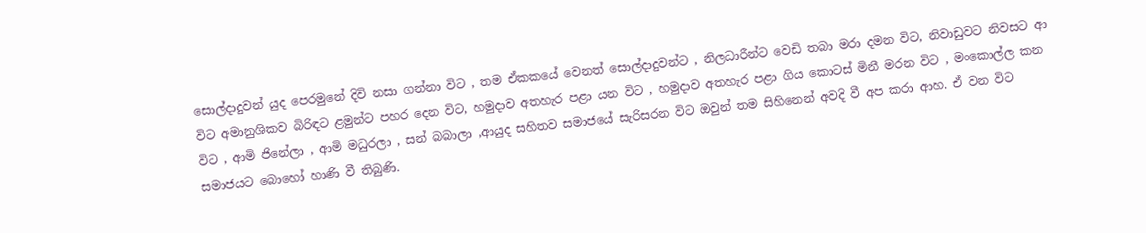සොල්දාදුවන් යුද පෙරමුනේ දිවි නසා ගන්නා විට , තම ඒකකයේ වෙනත් සොල්දාදුවන්ට , නිලධාරීන්ට වෙඩි තබා මරා දමන විට, නිවාඩුවට නිවසට ආ විට අමානුශිකව බිරිඳට ළමුන්ට පහර දෙන විට, හමුදාව අතහැර පළා යන විට , හමුදාව අතහැර පළා ගිය කොටස් මිනී මරන විට , මංකොල්ල කන විට , ආමි ජිනේලා , ආමි මධුරලා , සන් බබාලා ,ආයුද සහිතව සමාජයේ සැරිසරන විට ඔවුන් තම සිහිනෙන් අවදි වී අප කරා ආහ. ඒ වන විට සමාජයට බොහෝ හාණි වී තිබුණි.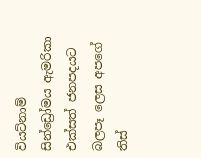වියට්නාම් සින්ඩ්‍රෝමය ඇමරිකා එක්සත් ජනපදයට බලපෑ ලෙස අපගේ තිස්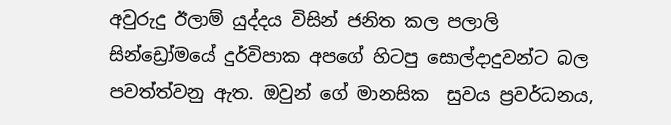අවුරුදු ඊලාම් යුද්දය විසින් ජනිත කල පලාලි සින්ඩ්‍රෝමයේ දුර්විපාක අපගේ හිටපු සොල්දාදුවන්ට බල පවත්ත්වනු ඇත. ඔවුන් ගේ මානසික  සුවය ප්‍රවර්ධනය,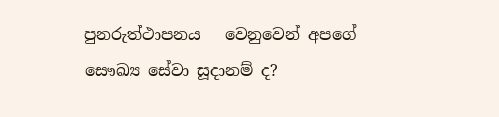පුනරුත්ථාපනය   වෙනුවෙන් අපගේ සෞඛ්‍ය සේවා සූදානම් ද?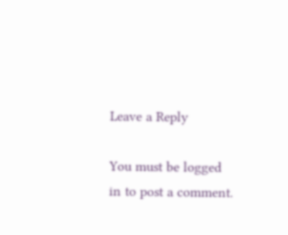Leave a Reply

You must be logged in to post a comment.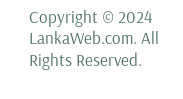Copyright © 2024 LankaWeb.com. All Rights Reserved.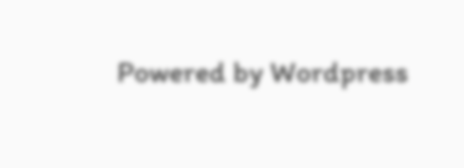Powered by Wordpress